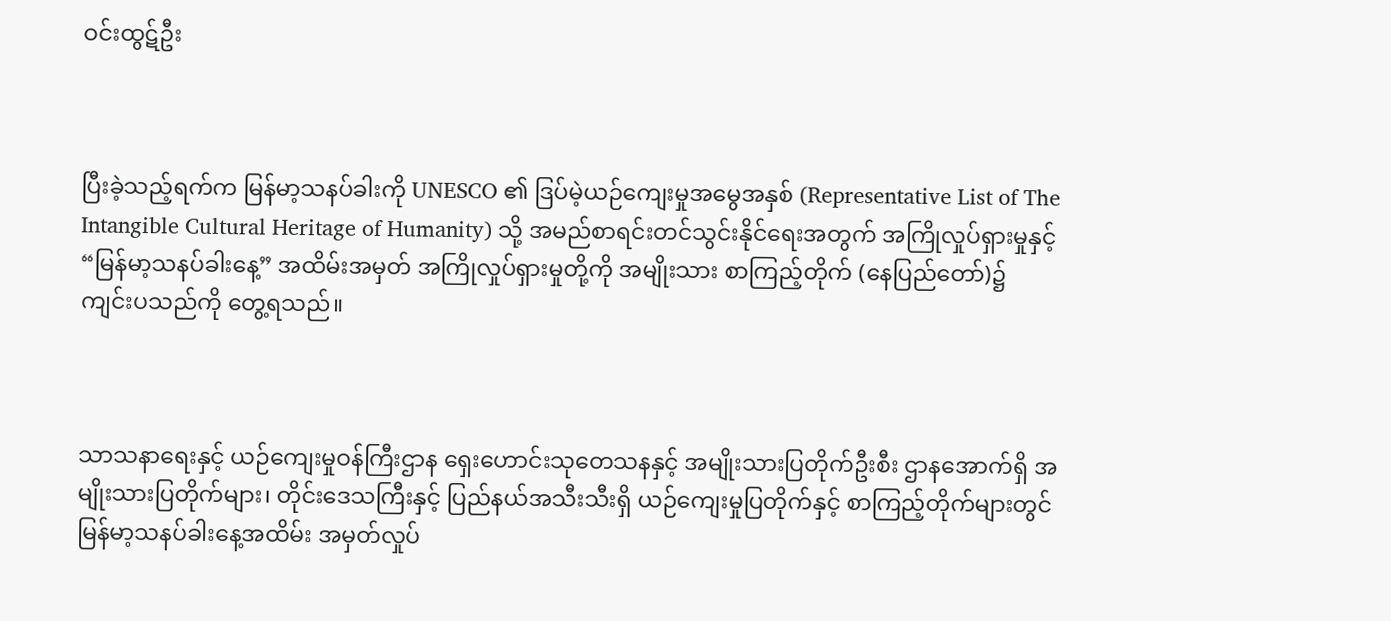ဝင်းထွဋ်ဦး



ပြီးခဲ့သည့်ရက်က မြန်မာ့သနပ်ခါးကို UNESCO ၏ ဒြပ်မဲ့ယဉ်ကျေးမှုအမွေအနှစ် (Representative List of The Intangible Cultural Heritage of Humanity) သို့ အမည်စာရင်းတင်သွင်းနိုင်ရေးအတွက် အကြိုလှုပ်ရှားမှုနှင့် “မြန်မာ့သနပ်ခါးနေ့” အထိမ်းအမှတ် အကြိုလှုပ်ရှားမှုတို့ကို အမျိုးသား စာကြည့်တိုက် (နေပြည်တော်)၌ ကျင်းပသည်ကို တွေ့ရသည်။



သာသနာရေးနှင့် ယဉ်ကျေးမှုဝန်ကြီးဌာန ရှေးဟောင်းသုတေသနနှင့် အမျိုးသားပြတိုက်ဦးစီး ဌာနအောက်ရှိ အမျိုးသားပြတိုက်များ၊ တိုင်းဒေသကြီးနှင့် ပြည်နယ်အသီးသီးရှိ ယဉ်ကျေးမှုပြတိုက်နှင့် စာကြည့်တိုက်များတွင် မြန်မာ့သနပ်ခါးနေ့အထိမ်း အမှတ်လှုပ်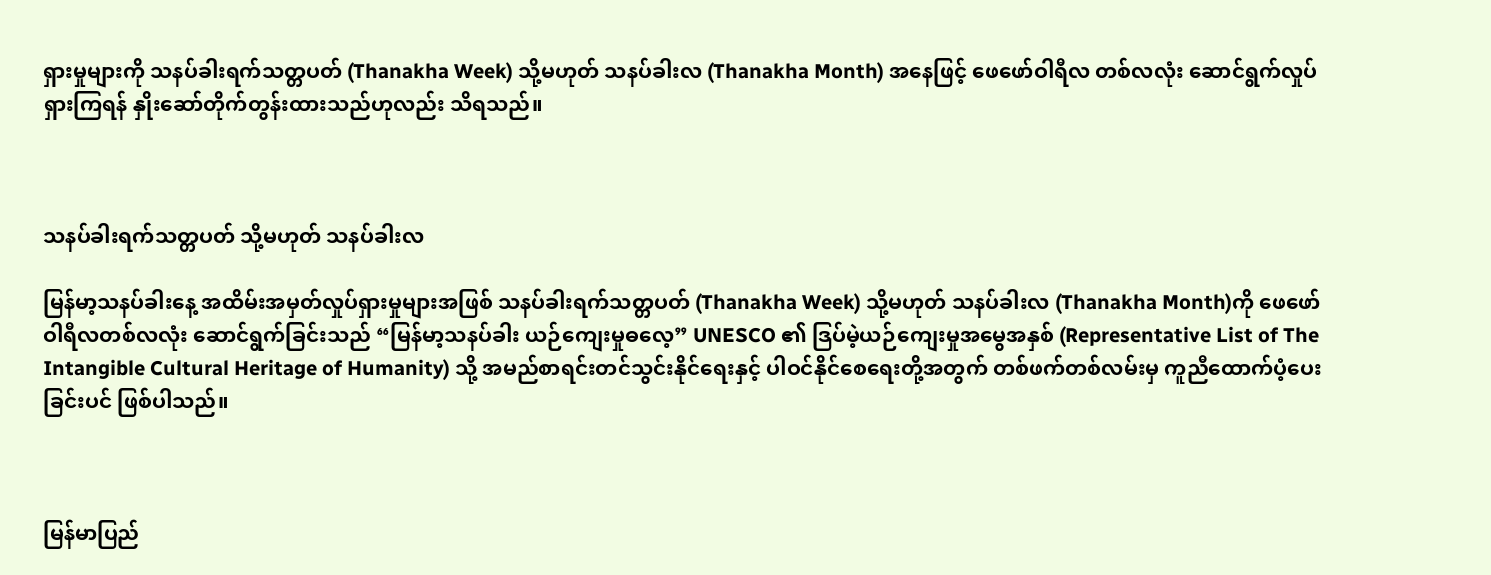ရှားမှုများကို သနပ်ခါးရက်သတ္တပတ် (Thanakha Week) သို့မဟုတ် သနပ်ခါးလ (Thanakha Month) အနေဖြင့် ဖေဖော်ဝါရီလ တစ်လလုံး ဆောင်ရွက်လှုပ်ရှားကြရန် နှိုးဆော်တိုက်တွန်းထားသည်ဟုလည်း သိရသည်။



သနပ်ခါးရက်သတ္တပတ် သို့မဟုတ် သနပ်ခါးလ

မြန်မာ့သနပ်ခါးနေ့ အထိမ်းအမှတ်လှုပ်ရှားမှုများအဖြစ် သနပ်ခါးရက်သတ္တပတ် (Thanakha Week) သို့မဟုတ် သနပ်ခါးလ (Thanakha Month)ကို ဖေဖော်ဝါရီလတစ်လလုံး ဆောင်ရွက်ခြင်းသည် “မြန်မာ့သနပ်ခါး ယဉ်ကျေးမှုဓလေ့” UNESCO ၏ ဒြပ်မဲ့ယဉ်ကျေးမှုအမွေအနှစ် (Representative List of The Intangible Cultural Heritage of Humanity) သို့ အမည်စာရင်းတင်သွင်းနိုင်ရေးနှင့် ပါဝင်နိုင်စေရေးတို့အတွက် တစ်ဖက်တစ်လမ်းမှ ကူညီထောက်ပံ့ပေးခြင်းပင် ဖြစ်ပါသည်။



မြန်မာပြည်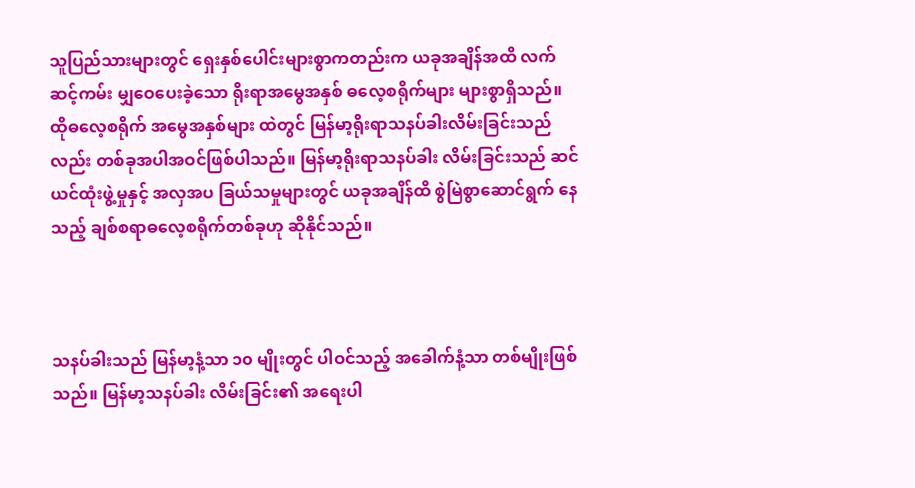သူပြည်သားများတွင် ရှေးနှစ်ပေါင်းများစွာကတည်းက ယခုအချိန်အထိ လက်ဆင့်ကမ်း မျှဝေပေးခဲ့သော ရိုးရာအမွေအနှစ် ဓလေ့စရိုက်များ များစွာရှိသည်။ ထိုဓလေ့စရိုက် အမွေအနှစ်များ ထဲတွင် မြန်မာ့ရိုးရာသနပ်ခါးလိမ်းခြင်းသည်လည်း တစ်ခုအပါအဝင်ဖြစ်ပါသည်။ မြန်မာ့ရိုးရာသနပ်ခါး လိမ်းခြင်းသည် ဆင်ယင်ထုံးဖွဲ့မှုနှင့် အလှအပ ခြယ်သမှုများတွင် ယခုအချိန်ထိ စွဲမြဲစွာဆောင်ရွက် နေသည့် ချစ်စရာဓလေ့စရိုက်တစ်ခုဟု ဆိုနိုင်သည်။



သနပ်ခါးသည် မြန်မာ့နံ့သာ ၁၀ မျိုးတွင် ပါဝင်သည့် အခေါက်နံ့သာ တစ်မျိုးဖြစ်သည်။ မြန်မာ့သနပ်ခါး လိမ်းခြင်း၏ အရေးပါ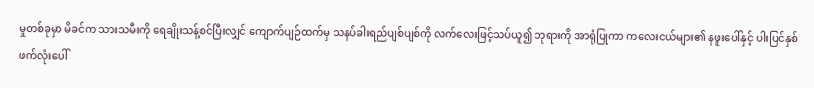မှုတစ်ခုမှာ မိခင်က သားသမီးကို ရေချိုးသန့်စင်ပြီးလျှင် ကျောက်ပျဉ်ထက်မှ သနပ်ခါးရည်ပျစ်ပျစ်ကို လက်လေးဖြင့်သပ်ယူ၍ ဘုရားကို အာရုံပြုကာ ကလေးငယ်များ၏ နဖူးပေါ်နှင့် ပါးပြင်နှစ်ဖက်လုံးပေါ်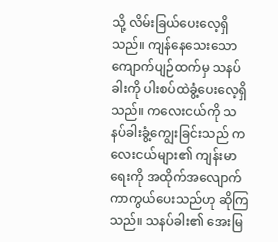သို့ လိမ်းခြယ်ပေးလေ့ရှိသည်။ ကျန်နေ‌သေးသော ကျောက်ပျဉ်ထက်မှ သနပ်ခါးကို ပါးစပ်ထဲခွံ့ပေးလေ့ရှိသည်။ ကလေးငယ်ကို သနပ်ခါးခွံ့ကျွေးခြင်းသည် ကလေးငယ်များ၏ ကျန်းမာရေးကို အထိုက်အလျောက်ကာကွယ်ပေးသည်ဟု ဆိုကြသည်။ သနပ်ခါး၏ အေးမြ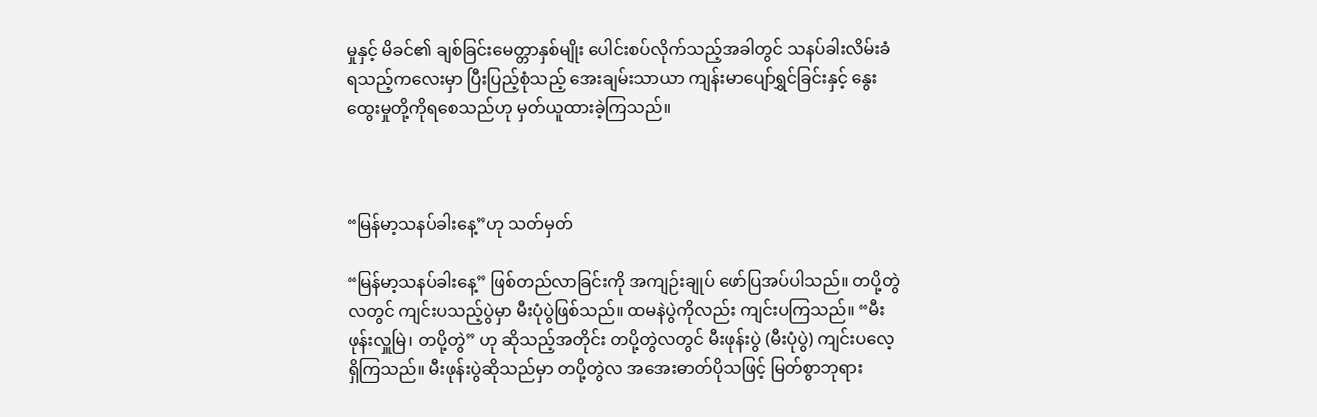မှုနှင့် မိခင်၏ ချစ်ခြင်းမေတ္တာနှစ်မျိုး ပေါင်းစပ်လိုက်သည့်အခါတွင် သနပ်ခါးလိမ်းခံရသည့်ကလေးမှာ ပြီးပြည့်စုံသည့် အေးချမ်းသာယာ ကျန်းမာပျော်ရွှင်ခြင်းနှင့် နွေးထွေးမှုတို့ကိုရစေသည်ဟု မှတ်ယူထားခဲ့ကြသည်။



“မြန်မာ့သနပ်ခါးနေ့”ဟု သတ်မှတ်

“မြန်မာ့သနပ်ခါးနေ့” ဖြစ်တည်လာခြင်းကို အကျဉ်းချုပ် ဖော်ပြအပ်ပါသည်။ တပို့တွဲလတွင် ကျင်းပသည့်ပွဲမှာ မီးပုံပွဲဖြစ်သည်။ ထမနဲပွဲကိုလည်း ကျင်းပကြသည်။ “မီးဖုန်းလှူမြဲ၊ တပို့တွဲ” ဟု ဆိုသည့်အတိုင်း တပို့တွဲလတွင် မီးဖုန်းပွဲ (မီးပုံပွဲ) ကျင်းပလေ့ရှိကြသည်။ မီးဖုန်းပွဲဆိုသည်မှာ တပို့တွဲလ အအေးဓာတ်ပိုသဖြင့် မြတ်စွာဘုရား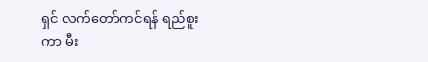ရှင် လက်တော်ကင်ရန် ရည်စူးကာ မီး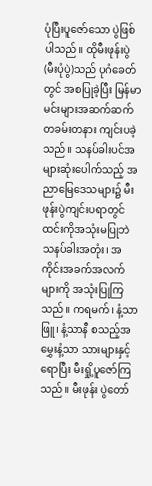ပုံပြီးပူဇော်သော ပွဲဖြစ်ပါသည်။ ထိုမီးဖုန်းပွဲ (မီးပုံပွဲ)သည် ပုဂံခေတ်တွင် အစပြုခဲ့ပြီး မြန်မာမင်းများအဆက်ဆက် တခမ်းတနား ကျင်းပခဲ့သည်။ သနပ်ခါးပင်‌အများဆုံးပေါက်သည့် အညာမြေဒေသများ၌ မီးဖုန်းပွဲကျင်းပရာတွင် ထင်းကိုအသုံးမပြုဘဲ သနပ်ခါးအတုံး၊ အကိုင်းအခက်အလက်များကို အသုံးပြုကြသည်။ ကရမက်၊ နံ့သာဖြူ၊ နံ့သာနီ စသည့်အမွှေးနံ့သာ သားများနှင့်ရောပြီး မီးရှို့ပူဇော်ကြသည်။ မီးဖုန်း ပွဲတော်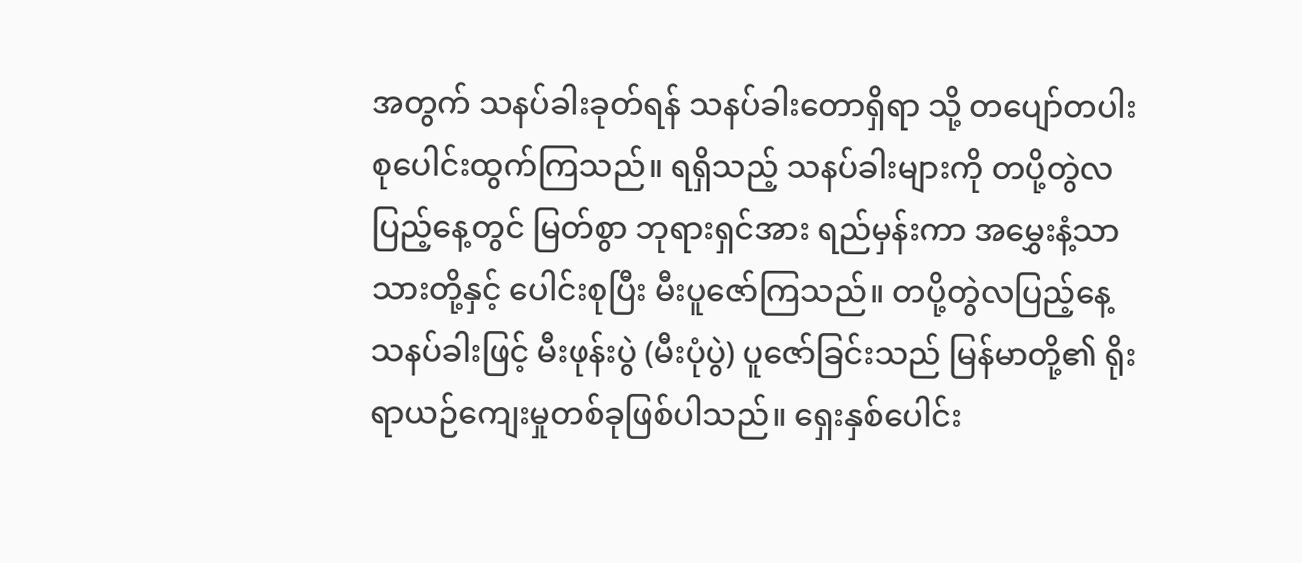အတွက် သနပ်ခါးခုတ်ရန် သနပ်ခါးတောရှိရာ သို့ တပျော်တပါး စုပေါင်းထွက်ကြသည်။ ရရှိသည့် သနပ်ခါးများကို တပို့တွဲလပြည့်နေ့တွင် မြတ်စွာ ဘုရားရှင်အား ရည်မှန်းကာ အမွှေးနံ့သာသားတို့နှင့် ပေါင်းစုပြီး မီးပူဇော်ကြသည်။ တပို့တွဲလပြည့်နေ့ သနပ်ခါးဖြင့် မီးဖုန်းပွဲ (မီးပုံပွဲ) ပူဇော်ခြင်းသည် မြန်မာတို့၏ ရိုးရာယဉ်ကျေးမှုတစ်ခုဖြစ်ပါသည်။ ရှေးနှစ်‌ပေါင်း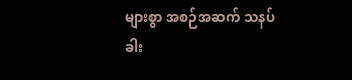များစွာ အစဉ်အဆက် သနပ်ခါး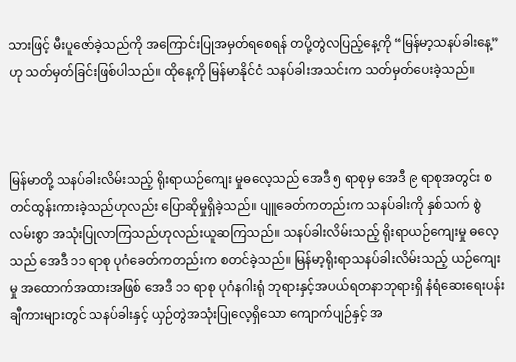သားဖြင့် မီးပူဇော်ခဲ့သည်ကို အကြောင်းပြုအမှတ်ရစေရန် တပို့တွဲလပြည့်နေ့ကို “မြန်မာ့သနပ်ခါးနေ့” ဟု သတ်မှတ်ခြင်းဖြစ်ပါသည်။ ထိုနေ့ကို မြန်မာနိုင်ငံ သနပ်ခါးအသင်းက သတ်မှတ်ပေးခဲ့သည်။



မြန်မာတို့ သနပ်ခါးလိမ်းသည့် ရိုးရာယဉ်ကျေး မှုဓလေ့သည် အေဒီ ၅ ရာစုမှ အေဒီ ၉ ရာစုအတွင်း စတင်ထွန်းကားခဲ့သည်ဟုလည်း ‌ပြောဆိုမှုရှိခဲ့သည်။ ပျူခေတ်ကတည်းက သနပ်ခါးကို နှစ်သက် စွဲလမ်းစွာ အသုံးပြုလာကြသည်ဟုလည်းယူဆကြသည်။ သနပ်ခါးလိမ်းသည့် ရိုးရာယဉ်ကျေးမှု ဓလေ့သည် အေဒီ ၁၁ ရာစု ပုဂံခေတ်ကတည်းက စတင်ခဲ့သည်။ မြန်မာ့ရိုးရာသနပ်ခါးလိမ်းသည့် ယဉ်ကျေးမှု အထောက်အထားအဖြစ် အေဒီ ၁၁ ရာစု ပုဂံနဂါးရုံ ဘုရားနှင့်အပယ်ရတနာဘုရားရှိ နံရံဆေးရေးပန်းချီကားများတွင် သနပ်ခါးနှင့် ယှဉ်တွဲအသုံးပြုလေ့ရှိသော ကျောက်ပျဉ်နှင့် အ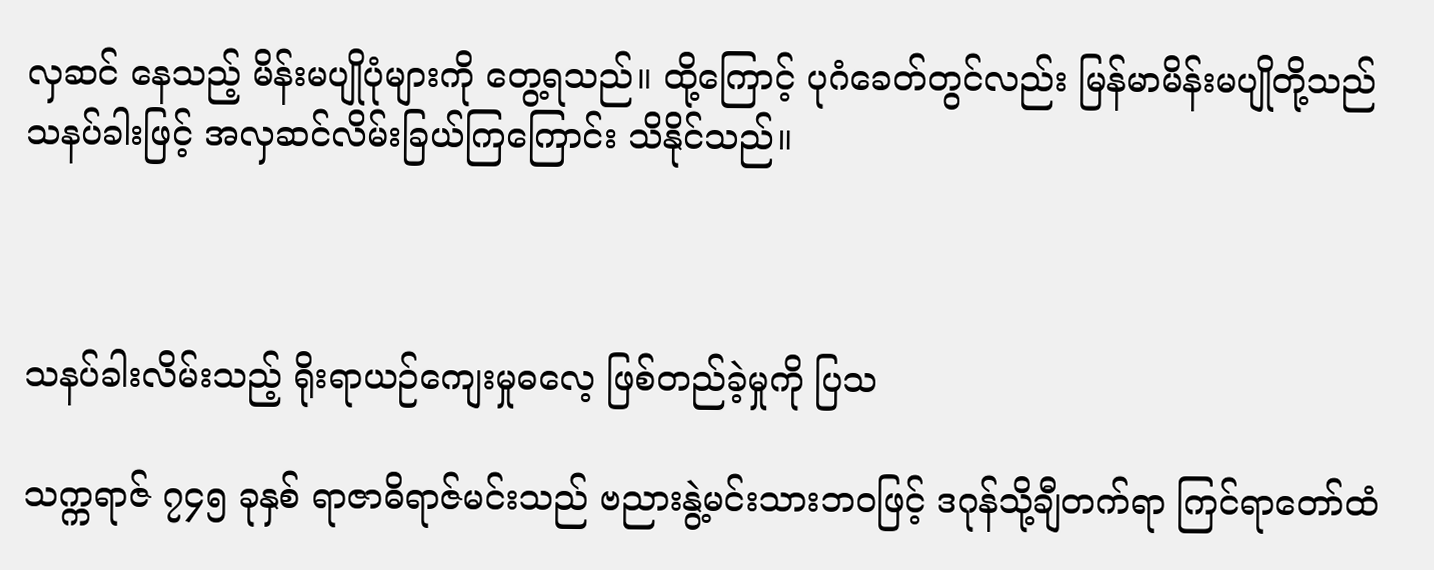လှဆင် နေသည့် မိန်းမပျိုပုံများကို တွေ့ရသည်။ ထို့ကြောင့် ပုဂံခေတ်တွင်လည်း မြန်မာမိန်းမပျိုတို့သည် သနပ်ခါးဖြင့် အလှဆင်လိမ်းခြယ်ကြကြောင်း သိနိုင်သည်။



သနပ်ခါးလိမ်းသည့် ရိုးရာယဉ်ကျေးမှုဓလေ့ ဖြစ်တည်ခဲ့မှုကို ပြသ

သက္ကရာဇ် ၇၄၅ ခုနှစ် ရာဇာဓိရာဇ်မင်းသည် ဗညားနွဲ့မင်းသားဘဝဖြင့် ဒဂုန်သို့ချီတက်ရာ ကြင်ရာတော်ထံ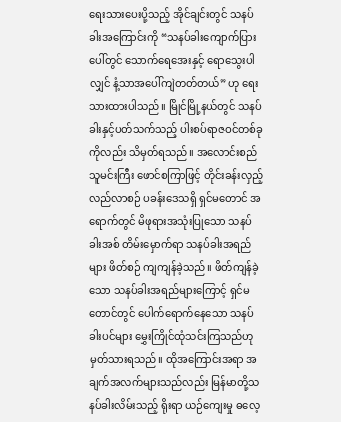ရေးသားပေးပို့သည့် အိုင်ချင်းတွင် သနပ်ခါးအကြောင်းကို “သနပ်ခါးကျောက်ပြား ပေါ်တွင် သောက်ရေအေးနှင့် ရောသွေးပါလျှင် နံ့သာအပေါ်ကျဲတတ်တယ်” ဟု ရေးသားထားပါသည်။ မြိုင်မြို့နယ်တွင် သနပ်ခါးနှင့်ပတ်သက်သည့် ပါးစပ်ရာဇဝင်တစ်ခုကိုလည်း သိမှတ်ရသည်။ အလောင်းစည်သူမင်းကြီး ဖောင်စကြာဖြင့် တိုင်းခန်းလှည့်လည်လာစဉ် ပခန်းဒေသရှိ ရှင်မတောင် အရောက်တွင် မိဖုရားအသုံးပြုသော သနပ်ခါးအစ် တိမ်းမှောက်ရာ သနပ်ခါးအရည်များ ဖိတ်စဉ် ကျကျန်ခဲ့သည်။ ဖိတ်ကျန်ခဲ့သော သနပ်ခါးအရည်များကြောင့် ရှင်မတောင်တွင် ပေါက်ရောက်နေသော သနပ်ခါးပင်များ မွှေးကြိုင်ထုံသင်းကြသည်ဟု မှတ်သားရသည်။ ထိုအကြောင်းအရာ အချက်အလက်များသည်လည်း မြန်မာတို့သနပ်ခါးလိမ်းသည့် ရိုးရာ ယဉ်ကျေးမှု ဓလေ့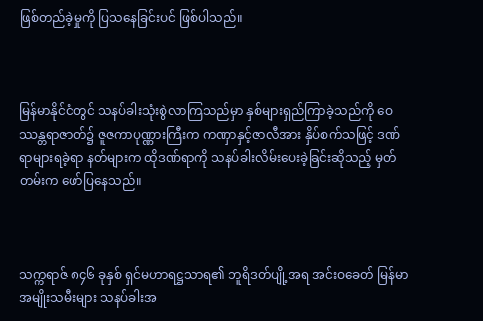ဖြစ်တည်ခဲ့မှုကို ပြသနေခြင်းပင် ဖြစ်ပါသည်။



မြန်မာနိုင်ငံတွင် သနပ်ခါးသုံးစွဲလာကြသည်မှာ နှစ်များရှည်ကြာခဲ့သည်ကို ဝေဿန္တရာဇာတ်၌ ဇူဇကာပုဏ္ဏားကြီးက ကဏှာနှင့်ဇာလီအား နှိပ်စက်သဖြင့် ဒဏ်ရာများရခဲ့ရာ နတ်များက ထိုဒဏ်ရာကို သနပ်ခါးလိမ်းပေးခဲ့ခြင်းဆိုသည့် မှတ်တမ်းက ဖော်ပြနေသည်။



သက္ကရာဇ် ၈၄၆ ခုနှစ် ရှင်မဟာရဋ္ဌသာရ၏ ဘူရိဒတ်ပျို့အရ အင်းဝခေတ် မြန်မာအမျိုးသမီးများ သနပ်ခါးအ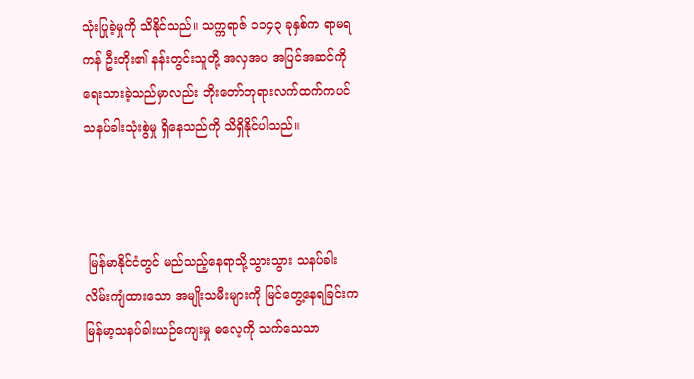သုံးပြုခဲ့မှုကို သိနိုင်သည်။ သက္ကရာဇ် ၁၁၄၃ ခုနှစ်က ရာမရကန် ဦးတိုး၏ နန်းတွင်းသူတို့ အလှအပ အပြင်အဆင်ကို ရေးသားခဲ့သည်မှာလည်း ဘိုးတော်ဘုရားလက်ထက်ကပင် သနပ်ခါးသုံးစွဲမှု ရှိနေသည်ကို သိရှိနိုင်ပါသည်။



 မြန်မာနိုင်ငံတွင် မည်သည့်နေရာသို့သွားသွား သနပ်ခါးလိမ်းကျံထားသော အမျိုးသမီးများကို မြင်တွေ့နေရခြင်းက မြန်မာ့သနပ်ခါးယဉ်ကျေးမှု ဓလေ့ကို သက်သေသာ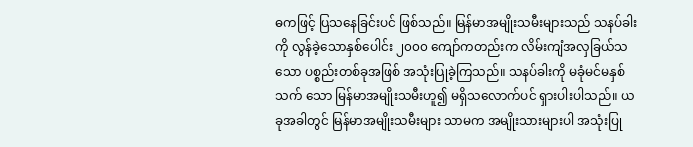ဓကဖြင့် ပြသ‌နေခြင်းပင် ဖြစ်သည်။ မြန်မာအမျိုးသမီးများသည် သနပ်ခါးကို လွန်ခဲ့သောနှစ်ပေါင်း ၂၀၀၀ ကျော်ကတည်းက လိမ်းကျံအလှခြယ်သသော ပစ္စည်းတစ်ခုအဖြစ် အသုံးပြုခဲ့ကြသည်။ သနပ်ခါးကို မခုံမင်မနှစ်သက် သော မြန်မာအမျိုးသမီးဟူ၍ မရှိသလောက်ပင် ရှားပါးပါသည်။ ယခုအခါတွင် မြန်မာအမျိုးသမီးများ သာမက အမျိုးသားများပါ အသုံးပြု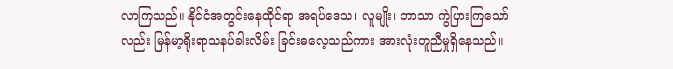လာကြသည်။ နိုင်ငံအတွင်းနေထိုင်ရာ အရပ်ဒေသ၊ လူမျိုး၊ ဘာသာ ကွဲပြားကြသော်လည်း မြန်မာ့ရိုးရာသနပ်ခါးလိမ်း ခြင်းဓလေ့သည်ကား အားလုံးတူညီမှုရှိနေသည်။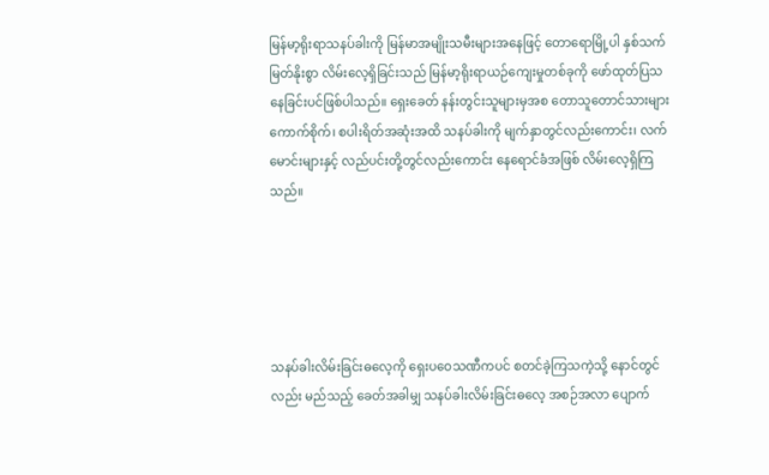မြန်မာ့ရိုးရာသနပ်ခါးကို မြန်မာအမျိုးသမီးများအနေဖြင့် တောရောမြို့ပါ နှစ်သက်မြတ်နိုးစွာ လိမ်းလေ့ရှိခြင်းသည် မြန်မာ့ရိုးရာယဉ်ကျေးမှုတစ်ခုကို ဖော်ထုတ်ပြသနေခြင်းပင်ဖြစ်ပါသည်။ ရှေးခေတ် နန်းတွင်းသူများမှအစ တောသူတောင်သားများ ကောက်စိုက်၊ စပါးရိတ်အဆုံးအထိ သနပ်ခါးကို မျက်နှာတွင်လည်းကောင်း၊ လက်မောင်းများနှင့် လည်ပင်းတို့တွင်လည်းကောင်း နေရောင်ခံအဖြစ် လိမ်းလေ့ရှိကြသည်။





သနပ်ခါးလိမ်းခြင်းဓလေ့ကို ရှေးပဝေသဏီကပင် စတင်ခဲ့ကြသကဲ့သို့ နောင်တွင်လည်း မည်သည့် ခေတ်အခါမျှ သနပ်ခါးလိမ်းခြင်းဓလေ့ အစဉ်အလာ ပျောက်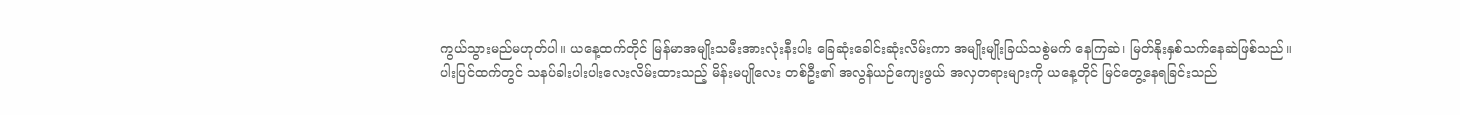ကွယ်သွားမည်မဟုတ်ပါ။ ယနေ့ထက်တိုင် မြန်မာအမျိုးသမီးအားလုံးနီးပါး ခြေဆုံးခေါင်းဆုံးလိမ်းကာ အမျိုးမျိုးခြယ်သစွဲမက် နေကြဆဲ၊ မြတ်နိုးနှစ်သက်နေဆဲဖြစ်သည်။ ပါးပြင်ထက်တွင် သနပ်ခါးပါးပါးလေးလိမ်းထားသည့် မိန်းမပျိုလေး တစ်ဦး၏ အလွန်ယဉ်ကျေးဖွယ် အလှတရားများကို ယနေ့တိုင် မြင်တွေ့နေရခြင်းသည်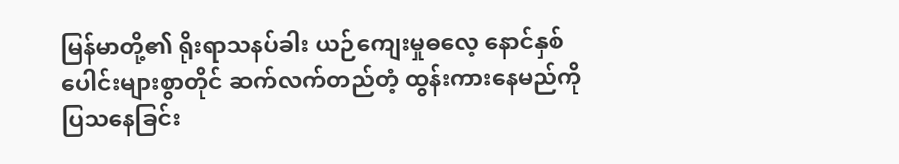မြန်မာတို့၏ ရိုးရာသနပ်ခါး ယဉ်ကျေးမှုဓလေ့ နောင်နှစ်ပေါင်းများစွာတိုင် ဆက်လက်တည်တံ့ ထွန်းကားနေမည်ကို ပြသနေခြင်း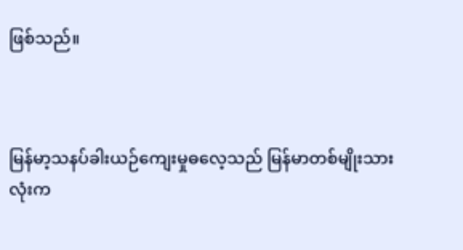ဖြစ်သည်။



မြန်မာ့သနပ်ခါးယဉ်ကျေးမှုဓလေ့သည် မြန်မာတစ်မျိုးသားလုံးက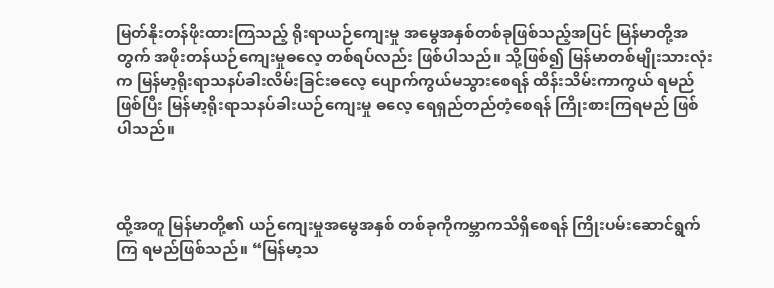မြတ်နိုးတန်ဖိုးထားကြသည့် ရိုးရာယဉ်ကျေးမှု အမွေအနှစ်တစ်ခုဖြစ်သည့်အပြင် မြန်မာတို့အတွက် အဖိုးတန်ယဉ်ကျေးမှုဓ‌လေ့ တစ်ရပ်လည်း ဖြစ်ပါသည်။ သို့ဖြစ်၍ မြန်မာတစ်မျိုးသားလုံးက မြန်မာ့ရိုးရာသနပ်ခါးလိမ်းခြင်းဓလေ့ ပျောက်ကွယ်မသွားစေရန် ထိန်းသိမ်းကာကွယ် ရမည်ဖြစ်ပြီး မြန်မာ့ရိုးရာသနပ်ခါးယဉ်ကျေးမှု ဓလေ့ ရေရှည်တည်တံ့စေရန် ကြိုးစားကြရမည် ဖြစ်ပါသည်။



ထို့အတူ မြန်မာတို့၏ ယဉ်ကျေးမှုအမွေအနှစ် တစ်ခုကိုကမ္ဘာကသိရှိ‌စေရန် ကြိုးပမ်းဆောင်ရွက်ကြ ရမည်ဖြစ်သည်။ “မြန်မာ့သ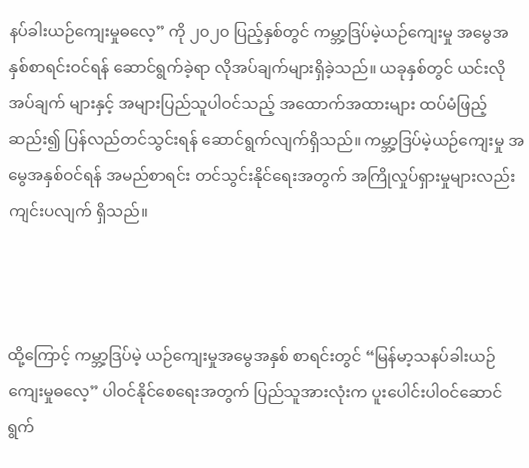နပ်ခါးယဉ်ကျေးမှုဓလေ့” ကို ၂၀၂၀ ပြည့်နှစ်တွင် ကမ္ဘာ့ဒြပ်မဲ့ယဉ်ကျေးမှု အမွေအနှစ်စာရင်းဝင်ရန် ဆောင်ရွက်ခဲ့ရာ လိုအပ်ချက်များရှိခဲ့သည်။ ယခုနှစ်တွင် ယင်းလိုအပ်ချက် များနှင့် အများပြည်သူပါဝင်သည့် အထောက်အထားများ ထပ်မံဖြည့်ဆည်း၍ ပြန်လည်တင်သွင်းရန် ဆောင်ရွက်လျက်ရှိသည်။ ကမ္ဘာ့ဒြပ်မဲ့ယဉ်ကျေးမှု အမွေအနှစ်ဝင်ရန် အမည်စာရင်း တင်သွင်းနိုင်ရေးအတွက် အကြိုလှုပ်ရှားမှုများလည်း ကျင်းပလျက် ရှိသည်။



ထို့ကြောင့် ကမ္ဘာ့ဒြပ်မဲ့ ယဉ်ကျေးမှုအမွေအနှစ် စာရင်းတွင် “မြန်မာ့သနပ်ခါးယဉ်ကျေးမှုဓလေ့” ပါဝင်နိုင်စေရေးအတွက် ပြည်သူအားလုံးက ပူးပေါင်းပါဝင်ဆောင်ရွက်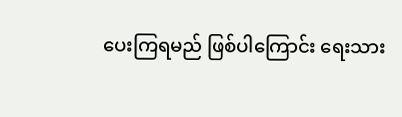ပေးကြရမည် ဖြစ်ပါကြောင်း ရေးသား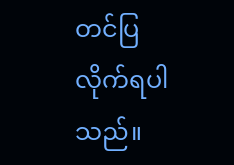တင်ပြလိုက်ရပါသည်။